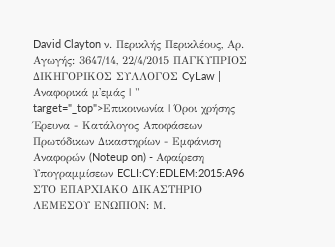David Clayton ν. Περικλής Περικλέους, Αρ. Αγωγής: 3647/14, 22/4/2015 ΠΑΓΚΥΠΡΙΟΣ ΔΙΚΗΓΟΡΙΚΟΣ ΣΥΛΛΟΓΟΣ CyLaw | Αναφορικά μ'εμάς | " target="_top">Επικοινωνία | Όροι χρήσης Έρευνα - Κατάλογος Αποφάσεων Πρωτόδικων Δικαστηρίων - Εμφάνιση Αναφορών (Noteup on) - Αφαίρεση Υπογραμμίσεων ECLI:CY:EDLEM:2015:A96 ΣΤΟ ΕΠΑΡΧΙΑΚΟ ΔΙΚΑΣΤΗΡΙΟ ΛΕΜΕΣΟΥ ΕΝΩΠΙΟΝ: Μ.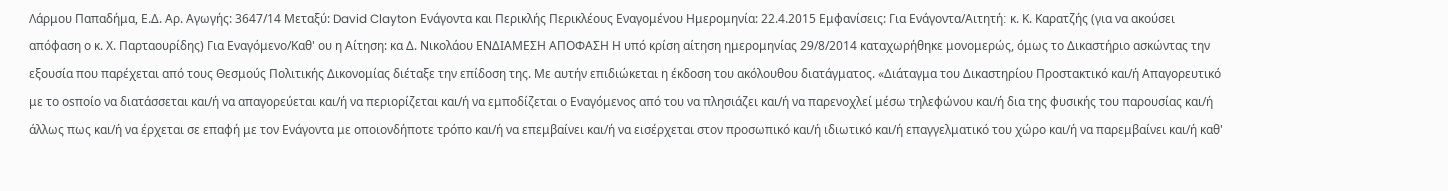Λάρμου Παπαδήμα, Ε.Δ. Αρ. Αγωγής: 3647/14 Μεταξύ: David Clayton Ενάγοντα και Περικλής Περικλέους Eναγομένου Ημερομηνία: 22.4.2015 Εμφανίσεις: Για Ενάγοντα/Αιτητή׃ κ. Κ. Καρατζής (για να ακούσει απόφαση ο κ. Χ. Παρταουρίδης) Για Εναγόμενο/Καθ' ου η Αίτηση: κα Δ. Νικολάου ΕΝΔΙΑΜΕΣΗ ΑΠΟΦΑΣΗ Η υπό κρίση αίτηση ημερομηνίας 29/8/2014 καταχωρήθηκε μονομερώς, όμως το Δικαστήριο ασκώντας την εξουσία που παρέχεται από τους Θεσμούς Πολιτικής Δικονομίας διέταξε την επίδοση της. Με αυτήν επιδιώκεται η έκδοση του ακόλουθου διατάγματος. «Διάταγμα του Δικαστηρίου Προστακτικό και/ή Απαγορευτικό με το οsποίο να διατάσσεται και/ή να απαγορεύεται και/ή να περιορίζεται και/ή να εμποδίζεται ο Εναγόμενος από του να πλησιάζει και/ή να παρενοχλεί μέσω τηλεφώνου και/ή δια της φυσικής του παρουσίας και/ή άλλως πως και/ή να έρχεται σε επαφή με τον Ενάγοντα με οποιονδήποτε τρόπο και/ή να επεμβαίνει και/ή να εισέρχεται στον προσωπικό και/ή ιδιωτικό και/ή επαγγελματικό του χώρο και/ή να παρεμβαίνει και/ή καθ'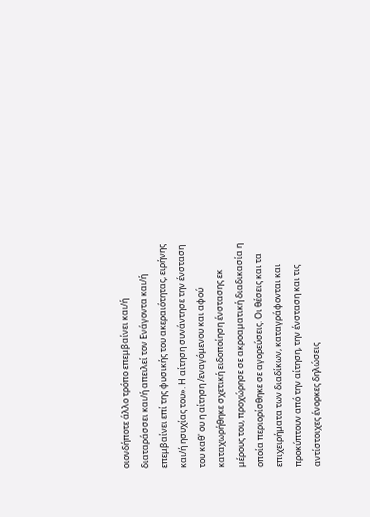οιονδήποτε άλλο τρόπο επεμβαίνει και/ή διαταράσσει και/ή απειλεί τον Ενάγοντα και/ή επεμβαίνει επί της φυσικής του ακεραιότητας, ειρήνης και/ή ησυχίας του». Η αίτηση συνάντησε την ένσταση του καθ' ου η αίτηση /εναγόμενου και αφού καταχωρήθηκε σχετική ειδοποίηση ένστασης εκ μέρους του, προχώρησε σε ακροαματική διαδικασία η οποία περιορίσθηκε σε αγορεύσεις. Οι θέσεις και τα επιχειρήματα των διαδίκων, καταγράφονται και προκύπτουν από την αίτηση, την ένσταση και τις αντίστοιχες ένορκες δηλώσεις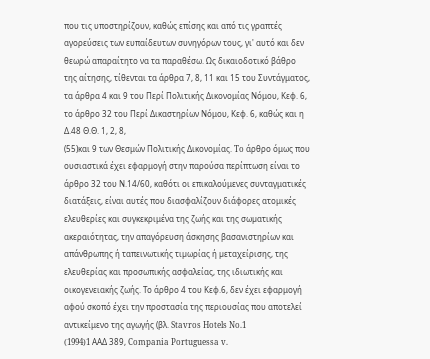που τις υποστηρίζουν, καθώς επίσης και από τις γραπτές αγορεύσεις των ευπαίδευτων συνηγόρων τους, γι' αυτό και δεν θεωρώ απαραίτητο να τα παραθέσω. Ως δικαιοδοτικό βάθρο της αίτησης, τίθενται τα άρθρα 7, 8, 11 και 15 του Συντάγματος, τα άρθρα 4 και 9 του Περί Πολιτικής Δικονομίας Νόμου, Κεφ. 6, το άρθρο 32 του Περί Δικαστηρίων Νόμου, Κεφ. 6, καθώς και η Δ.48 Θ.Θ. 1, 2, 8,
(55)και 9 των Θεσμών Πολιτικής Δικονομίας. To άρθρο όμως που ουσιαστικά έχει εφαρμογή στην παρούσα περίπτωση είναι το άρθρο 32 του Ν.14/60, καθότι οι επικαλούμενες συνταγματικές διατάξεις, είναι αυτές που διασφαλίζουν διάφορες ατομικές ελευθερίες και συγκεκριμένα της ζωής και της σωµατικής ακεραιότητας, την απαγόρευση άσκησης βασανιστηρίων και απάνθρωπης ή ταπεινωτικής τιµωρίας ή µεταχείρισης, της ελευθερίας και προσωπικής ασφαλείας, της ιδιωτικής και οικογενειακής ζωής. Το άρθρο 4 του Κεφ.6, δεν έχει εφαρμογή αφού σκοπό έχει την προστασία της περιουσίας που αποτελεί αντικείμενο της αγωγής (βλ. Stavros Hotels No.1
(1994)1 AAΔ 389, Compania Portuguessa v.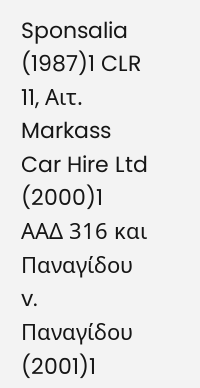Sponsalia
(1987)1 CLR 11, Aιτ. Markass Car Hire Ltd
(2000)1 AAΔ 316 και Παναγίδου v. Παναγίδου
(2001)1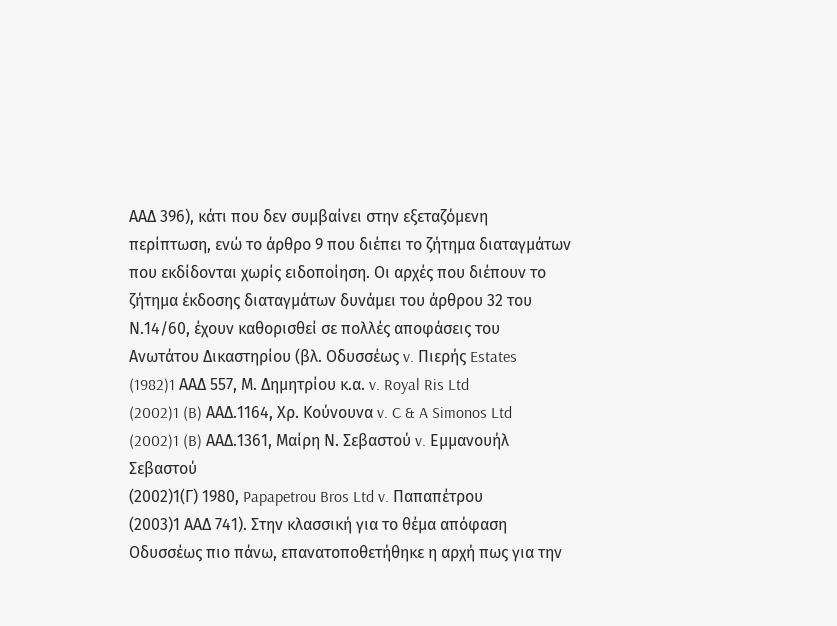AAΔ 396), κάτι που δεν συμβαίνει στην εξεταζόμενη περίπτωση, ενώ το άρθρο 9 που διέπει το ζήτημα διαταγμάτων που εκδίδονται χωρίς ειδοποίηση. Οι αρχές που διέπουν το ζήτημα έκδοσης διαταγμάτων δυνάμει του άρθρου 32 του Ν.14/60, έχουν καθορισθεί σε πολλές αποφάσεις του Ανωτάτου Δικαστηρίου (βλ. Οδυσσέως v. Πιερής Estates
(1982)1 AAΔ 557, Μ. Δημητρίου κ.α. v. Royal Ris Ltd
(2002)1 (B) AAΔ.1164, Χρ. Κούνουνα v. C & A Simonos Ltd
(2002)1 (B) AAΔ.1361, Μαίρη Ν. Σεβαστού v. Εμμανουήλ Σεβαστού
(2002)1(Γ) 1980, Papapetrou Bros Ltd v. Παπαπέτρου
(2003)1 ΑΑΔ 741). Στην κλασσική για το θέμα απόφαση Οδυσσέως πιο πάνω, επανατοποθετήθηκε η αρχή πως για την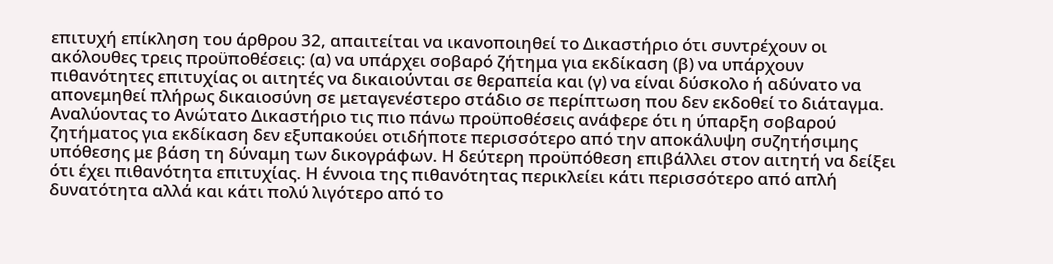επιτυχή επίκληση του άρθρου 32, απαιτείται να ικανοποιηθεί το Δικαστήριο ότι συντρέχουν οι ακόλουθες τρεις προϋποθέσεις: (α) να υπάρχει σοβαρό ζήτημα για εκδίκαση (β) να υπάρχουν πιθανότητες επιτυχίας οι αιτητές να δικαιούνται σε θεραπεία και (γ) να είναι δύσκολο ή αδύνατο να απονεμηθεί πλήρως δικαιοσύνη σε μεταγενέστερο στάδιο σε περίπτωση που δεν εκδοθεί το διάταγμα. Αναλύοντας το Ανώτατο Δικαστήριο τις πιο πάνω προϋποθέσεις ανάφερε ότι η ύπαρξη σοβαρού ζητήματος για εκδίκαση δεν εξυπακούει οτιδήποτε περισσότερο από την αποκάλυψη συζητήσιμης υπόθεσης με βάση τη δύναμη των δικογράφων. Η δεύτερη προϋπόθεση επιβάλλει στον αιτητή να δείξει ότι έχει πιθανότητα επιτυχίας. Η έννοια της πιθανότητας περικλείει κάτι περισσότερο από απλή δυνατότητα αλλά και κάτι πολύ λιγότερο από το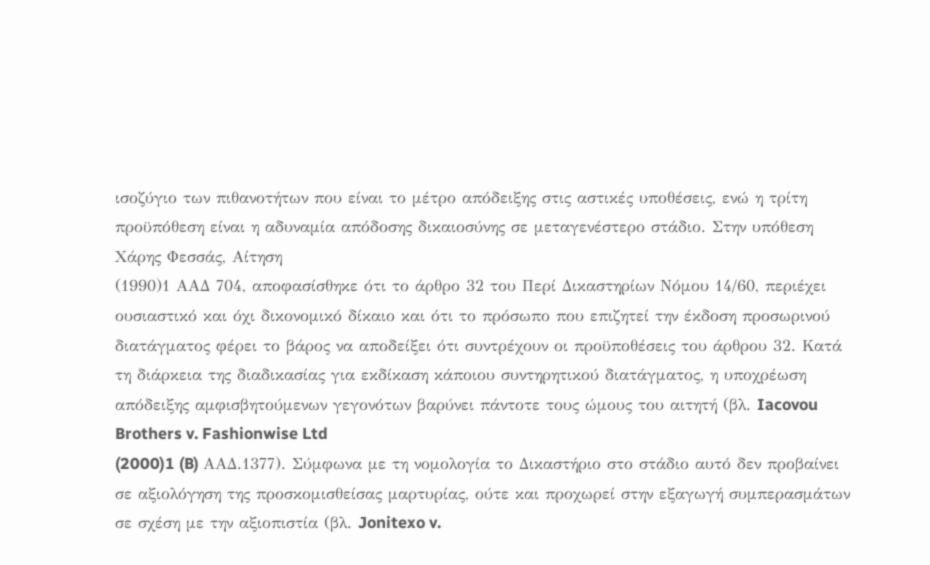ισοζύγιο των πιθανοτήτων που είναι το μέτρο απόδειξης στις αστικές υποθέσεις, ενώ η τρίτη προϋπόθεση είναι η αδυναμία απόδοσης δικαιοσύνης σε μεταγενέστερο στάδιο. Στην υπόθεση Χάρης Φεσσάς, Αίτηση
(1990)1 ΑΑΔ 704, αποφασίσθηκε ότι το άρθρο 32 του Περί Δικαστηρίων Νόμου 14/60, περιέχει ουσιαστικό και όχι δικονομικό δίκαιο και ότι το πρόσωπο που επιζητεί την έκδοση προσωρινού διατάγματος φέρει το βάρος να αποδείξει ότι συντρέχουν οι προϋποθέσεις του άρθρου 32. Κατά τη διάρκεια της διαδικασίας για εκδίκαση κάποιου συντηρητικού διατάγματος, η υποχρέωση απόδειξης αμφισβητούμενων γεγονότων βαρύνει πάντοτε τους ώμους του αιτητή (βλ. Iacovou Brothers v. Fashionwise Ltd
(2000)1 (B) AAΔ.1377). Σύμφωνα με τη νομολογία το Δικαστήριο στο στάδιο αυτό δεν προβαίνει σε αξιολόγηση της προσκομισθείσας μαρτυρίας, ούτε και προχωρεί στην εξαγωγή συμπερασμάτων σε σχέση με την αξιοπιστία (βλ. Jonitexo v.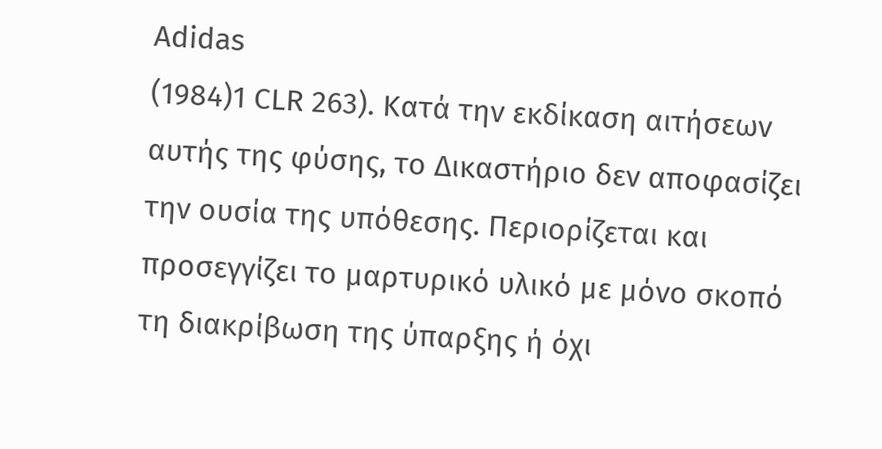Adidas
(1984)1 CLR 263). Κατά την εκδίκαση αιτήσεων αυτής της φύσης, το Δικαστήριο δεν αποφασίζει την ουσία της υπόθεσης. Περιορίζεται και προσεγγίζει το μαρτυρικό υλικό με μόνο σκοπό τη διακρίβωση της ύπαρξης ή όχι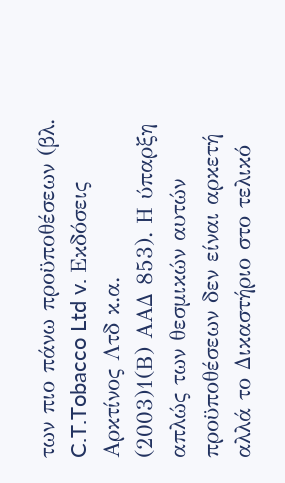των πιο πάνω προϋποθέσεων (βλ. C.T.Tobacco Ltd v. Εκδόσεις Αρκτίνος Λτδ κ.α.
(2003)1(Β) ΑΑΔ 853). Η ύπαρξη απλώς των θεσμικών αυτών προϋποθέσεων δεν είναι αρκετή αλλά το Δικαστήριο στο τελικό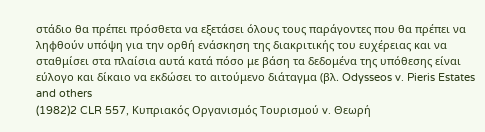στάδιο θα πρέπει πρόσθετα να εξετάσει όλους τους παράγοντες που θα πρέπει να ληφθούν υπόψη για την ορθή ενάσκηση της διακριτικής του ευχέρειας και να σταθμίσει στα πλαίσια αυτά κατά πόσο με βάση τα δεδομένα της υπόθεσης είναι εύλογο και δίκαιο να εκδώσει το αιτούμενο διάταγμα (βλ. Odysseos v. Pieris Estates and others
(1982)2 CLR 557, Κυπριακός Οργανισμός Τουρισμού v. Θεωρή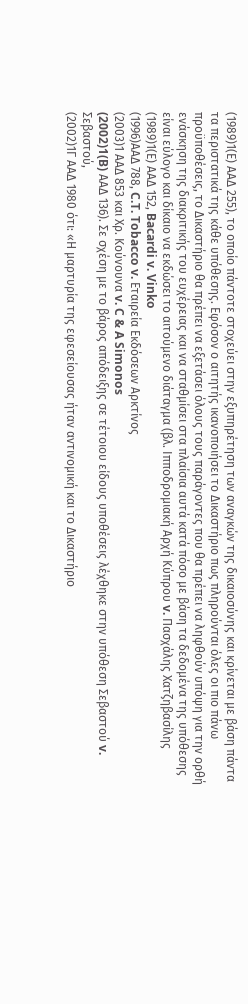(1989)1(Ε) ΑΑΔ 255), το οποίο πάντοτε στοχεύει στην εξυπηρέτηση των αναγκών της δικαιοσύνης και κρίνεται με βάση πάντα τα περιστατικά της κάθε υπόθεσης. Εφόσον ο αιτητής ικανοποιήσει το Δικαστήριο πως πληρούνται όλες οι πιο πάνω προϋποθέσεις, το Δικαστήριο θα πρέπει να εξετάσει όλους τους παράγοντες που θα πρέπει να ληφθούν υπόψη για την ορθή ενάσκηση της διακριτικής του ευχέρειας και να σταθμίσει στα πλαίσια αυτά κατά πόσο με βάση τα δεδομένα της υπόθεσης είναι εύλογο και δίκαιο να εκδώσει το αιτούμενο διάταγμα (βλ. Ιπποδρομιακή Αρχή Κύπρου v. Πασχάλης Χατζηβασίλης
(1989)1(Ε) ΑΑΔ 152, Bacardi v. Vinko
(1996)ΑΑΔ 788, C.T. Tobacco v. Εταιρεία Εκδόσεων Αρκτίνος
(2003)1 ΑΑΔ 853 και Χρ. Κούνουνα v. C & A Simonos
(2002)1(B) ΑΑΔ 136). Σε σχέση με το βάρος απόδειξης σε τέτοιου είδους υποθέσεις λέχθηκε στην υπόθεση Σεβαστού v. Σεβαστού,
(2002)1Γ ΑΑΔ 1980 ότι: «Η μαρτυρία της εφεσείουσας ήταν αντινομική και το Δικαστήριο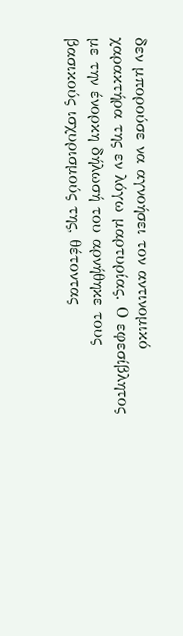δεν μπορούσε να αγνοήσει τον αντινομικό χαρακτήρα της εν λόγω μαρτυρίας. Ο εφεσίβλητος με την ένορκη δήλωσή του αρνήθηκε τους βασικούς ισχυρισμούς της, θέτοντας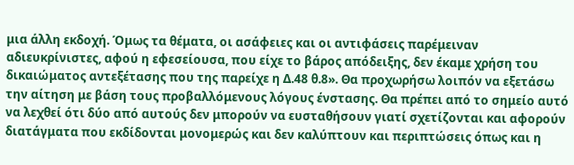μια άλλη εκδοχή. Όμως τα θέματα, οι ασάφειες και οι αντιφάσεις παρέμειναν αδιευκρίνιστες, αφού η εφεσείουσα, που είχε το βάρος απόδειξης, δεν έκαμε χρήση του δικαιώματος αντεξέτασης που της παρείχε η Δ.48 θ.8». Θα προχωρήσω λοιπόν να εξετάσω την αίτηση με βάση τους προβαλλόμενους λόγους ένστασης. Θα πρέπει από το σημείο αυτό να λεχθεί ότι δύο από αυτούς δεν μπορούν να ευσταθήσουν γιατί σχετίζονται και αφορούν διατάγματα που εκδίδονται μονομερώς και δεν καλύπτουν και περιπτώσεις όπως και η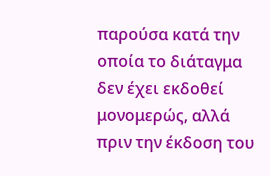παρούσα κατά την οποία το διάταγμα δεν έχει εκδοθεί μονομερώς, αλλά πριν την έκδοση του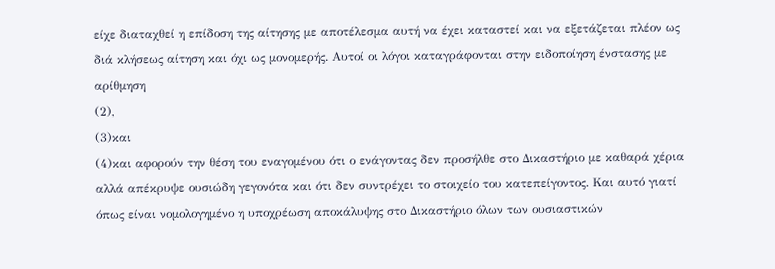είχε διαταχθεί η επίδοση της αίτησης με αποτέλεσμα αυτή να έχει καταστεί και να εξετάζεται πλέον ως διά κλήσεως αίτηση και όχι ως μονομερής. Αυτοί οι λόγοι καταγράφονται στην ειδοποίηση ένστασης με αρίθμηση
(2),
(3)και
(4)και αφορούν την θέση του εναγομένου ότι ο ενάγοντας δεν προσήλθε στο Δικαστήριο με καθαρά χέρια αλλά απέκρυψε ουσιώδη γεγονότα και ότι δεν συντρέχει το στοιχείο του κατεπείγοντος. Και αυτό γιατί όπως είναι νομολογημένο η υποχρέωση αποκάλυψης στο Δικαστήριο όλων των ουσιαστικών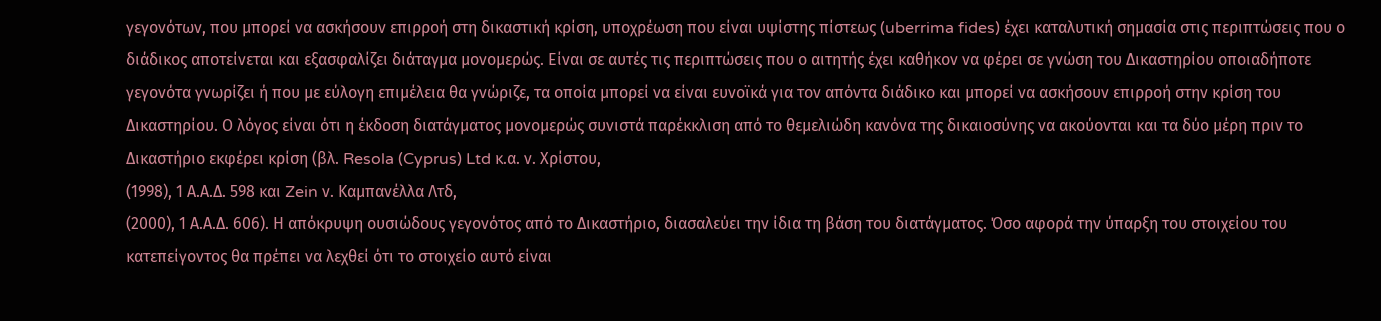γεγονότων, που μπορεί να ασκήσουν επιρροή στη δικαστική κρίση, υποχρέωση που είναι υψίστης πίστεως (uberrima fides) έχει καταλυτική σημασία στις περιπτώσεις που ο διάδικος αποτείνεται και εξασφαλίζει διάταγμα μονομερώς. Είναι σε αυτές τις περιπτώσεις που ο αιτητής έχει καθήκον να φέρει σε γνώση του Δικαστηρίου οποιαδήποτε γεγονότα γνωρίζει ή που με εύλογη επιμέλεια θα γνώριζε, τα οποία μπορεί να είναι ευνοϊκά για τον απόντα διάδικο και μπορεί να ασκήσουν επιρροή στην κρίση του Δικαστηρίου. Ο λόγος είναι ότι η έκδοση διατάγματος μονομερώς συνιστά παρέκκλιση από το θεμελιώδη κανόνα της δικαιοσύνης να ακούονται και τα δύο μέρη πριν το Δικαστήριο εκφέρει κρίση (βλ. Resola (Cyprus) Ltd κ.α. ν. Χρίστου,
(1998), 1 Α.Α.Δ. 598 και Zein ν. Καμπανέλλα Λτδ,
(2000), 1 Α.Α.Δ. 606). Η απόκρυψη ουσιώδους γεγονότος από το Δικαστήριο, διασαλεύει την ίδια τη βάση του διατάγματος. Όσο αφορά την ύπαρξη του στοιχείου του κατεπείγοντος θα πρέπει να λεχθεί ότι το στοιχείο αυτό είναι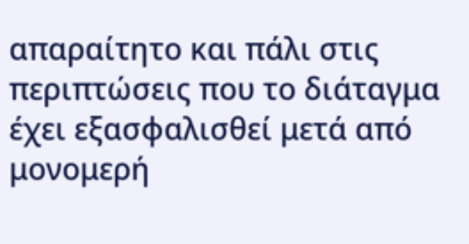απαραίτητο και πάλι στις περιπτώσεις που το διάταγμα έχει εξασφαλισθεί μετά από μονομερή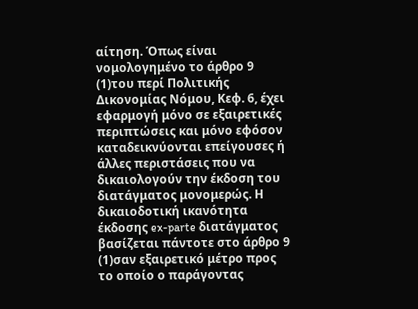αίτηση. Όπως είναι νομολογημένο το άρθρο 9
(1)του περί Πολιτικής Δικονομίας Νόμου, Κεφ. 6, έχει εφαρμογή μόνο σε εξαιρετικές περιπτώσεις και μόνο εφόσον καταδεικνύονται επείγουσες ή άλλες περιστάσεις που να δικαιολογούν την έκδοση του διατάγματος μονομερώς. Η δικαιοδοτική ικανότητα έκδοσης ex-parte διατάγματος βασίζεται πάντοτε στο άρθρο 9
(1)σαν εξαιρετικό μέτρο προς το οποίο ο παράγοντας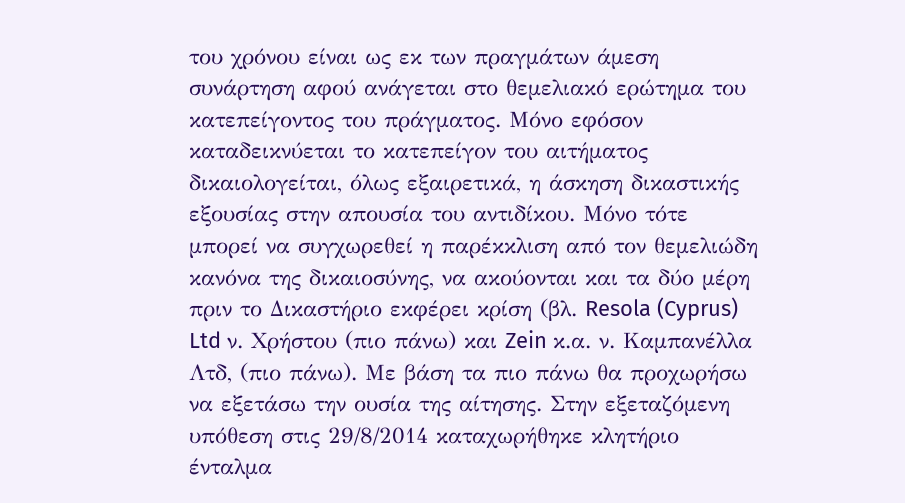του χρόνου είναι ως εκ των πραγμάτων άμεση συνάρτηση αφού ανάγεται στο θεμελιακό ερώτημα του κατεπείγοντος του πράγματος. Μόνο εφόσον καταδεικνύεται το κατεπείγον του αιτήματος δικαιολογείται, όλως εξαιρετικά, η άσκηση δικαστικής εξουσίας στην απουσία του αντιδίκου. Μόνο τότε μπορεί να συγχωρεθεί η παρέκκλιση από τον θεμελιώδη κανόνα της δικαιοσύνης, να ακούονται και τα δύο μέρη πριν το Δικαστήριο εκφέρει κρίση (βλ. Resola (Cyprus) Ltd ν. Χρήστου (πιο πάνω) και Zein κ.α. ν. Καμπανέλλα Λτδ, (πιο πάνω). Με βάση τα πιο πάνω θα προχωρήσω να εξετάσω την ουσία της αίτησης. Στην εξεταζόμενη υπόθεση στις 29/8/2014 καταχωρήθηκε κλητήριο ένταλμα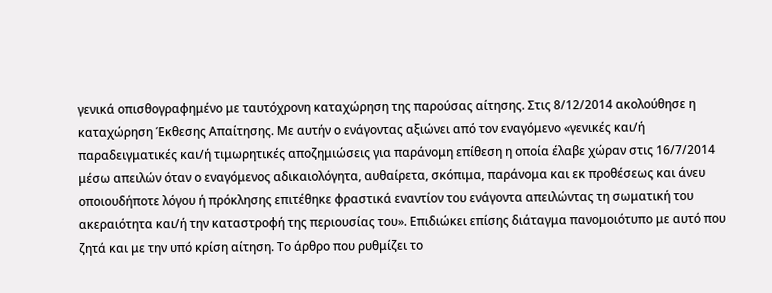γενικά οπισθογραφημένο με ταυτόχρονη καταχώρηση της παρούσας αίτησης. Στις 8/12/2014 ακολούθησε η καταχώρηση Έκθεσης Απαίτησης. Με αυτήν ο ενάγοντας αξιώνει από τον εναγόμενο «γενικές και/ή παραδειγματικές και/ή τιμωρητικές αποζημιώσεις για παράνομη επίθεση η οποία έλαβε χώραν στις 16/7/2014 μέσω απειλών όταν ο εναγόμενος αδικαιολόγητα, αυθαίρετα, σκόπιμα, παράνομα και εκ προθέσεως και άνευ οποιουδήποτε λόγου ή πρόκλησης επιτέθηκε φραστικά εναντίον του ενάγοντα απειλώντας τη σωματική του ακεραιότητα και/ή την καταστροφή της περιουσίας του». Επιδιώκει επίσης διάταγμα πανομοιότυπο με αυτό που ζητά και με την υπό κρίση αίτηση. Το άρθρο που ρυθμίζει το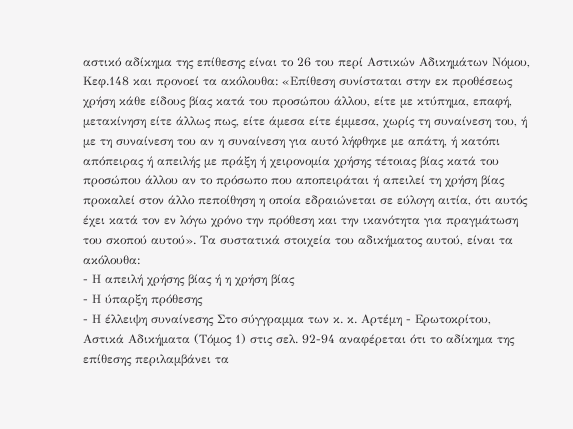αστικό αδίκημα της επίθεσης είναι το 26 του περί Αστικών Αδικημάτων Νόμου, Κεφ.148 και προνοεί τα ακόλουθα: «Επίθεση συνίσταται στην εκ προθέσεως χρήση κάθε είδους βίας κατά του προσώπου άλλου, είτε με κτύπημα, επαφή, μετακίνηση είτε άλλως πως, είτε άμεσα είτε έμμεσα, χωρίς τη συναίνεση του, ή με τη συναίνεση του αν η συναίνεση για αυτό λήφθηκε με απάτη, ή κατόπι απόπειρας ή απειλής με πράξη ή χειρονομία χρήσης τέτοιας βίας κατά του προσώπου άλλου αν το πρόσωπο που αποπειράται ή απειλεί τη χρήση βίας προκαλεί στον άλλο πεποίθηση η οποία εδραιώνεται σε εύλογη αιτία, ότι αυτός έχει κατά τον εν λόγω χρόνο την πρόθεση και την ικανότητα για πραγμάτωση του σκοπού αυτού». Τα συστατικά στοιχεία του αδικήματος αυτού, είναι τα ακόλουθα:
- Η απειλή χρήσης βίας ή η χρήση βίας
- Η ύπαρξη πρόθεσης
- Η έλλειψη συναίνεσης Στο σύγγραμμα των κ. κ. Αρτέμη - Ερωτοκρίτου, Αστικά Αδικήματα (Τόμος 1) στις σελ. 92-94 αναφέρεται ότι το αδίκημα της επίθεσης περιλαμβάνει τα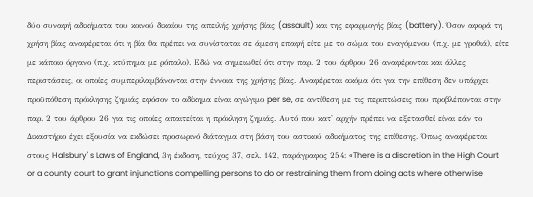δύο συναφή αδικήματα του κοινού δικαίου της απειλής χρήσης βίας (assault) και της εφαρμογής βίας (battery). Όσον αφορά τη χρήση βίας αναφέρεται ότι η βία θα πρέπει να συνίσταται σε άμεση επαφή είτε με το σώμα του εναγόμενου (π.χ. με γροθιά), είτε με κάποιο όργανο (π.χ. κτύπημα με ρόπαλο). Εδώ να σημειωθεί ότι στην παρ. 2 του άρθρου 26 αναφέρονται και άλλες περιστάσεις, οι οποίες συμπεριλαμβάνονται στην έννοια της χρήσης βίας. Αναφέρεται ακόμα ότι για την επίθεση δεν υπάρχει προϋπόθεση πρόκλησης ζημιάς εφόσον το αδίκημα είναι αγώγιμο per se, σε αντίθεση με τις περιπτώσεις που προβλέπονται στην παρ. 2 του άρθρου 26 για τις οποίες απαιτείται η πρόκληση ζημιάς. Αυτό που κατ' αρχήν πρέπει να εξετασθεί είναι εάν το Δικαστήριο έχει εξουσία να εκδώσει προσωρινό διάταγμα στη βάση του αστικού αδικήματος της επίθεσης. Όπως αναφέρεται στους Halsbury' s Laws of England, 3η έκδοση, τεύχος 37, σελ. 142, παράγραφος 254: «There is a discretion in the High Court or a county court to grant injunctions compelling persons to do or restraining them from doing acts where otherwise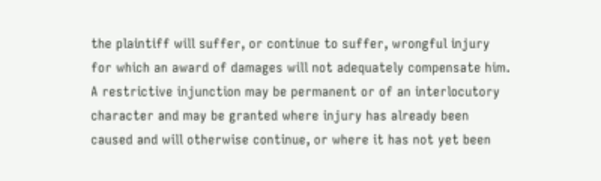the plaintiff will suffer, or continue to suffer, wrongful injury for which an award of damages will not adequately compensate him. A restrictive injunction may be permanent or of an interlocutory character and may be granted where injury has already been caused and will otherwise continue, or where it has not yet been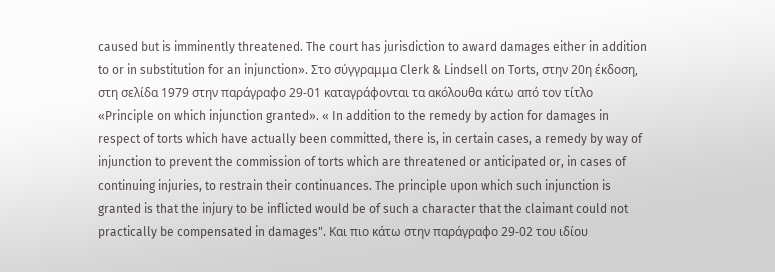caused but is imminently threatened. The court has jurisdiction to award damages either in addition to or in substitution for an injunction». Στο σύγγραμμα Clerk & Lindsell on Torts, στην 20η έκδοση, στη σελίδα 1979 στην παράγραφο 29-01 καταγράφονται τα ακόλουθα κάτω από τον τίτλο «Principle on which injunction granted». « In addition to the remedy by action for damages in respect of torts which have actually been committed, there is, in certain cases, a remedy by way of injunction to prevent the commission of torts which are threatened or anticipated or, in cases of continuing injuries, to restrain their continuances. The principle upon which such injunction is granted is that the injury to be inflicted would be of such a character that the claimant could not practically be compensated in damages". Και πιο κάτω στην παράγραφο 29-02 του ιδίου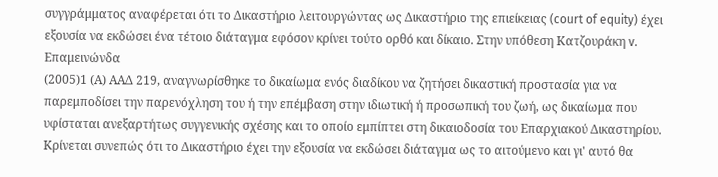συγγράμματος αναφέρεται ότι το Δικαστήριο λειτουργώντας ως Δικαστήριο της επιείκειας (court of equity) έχει εξουσία να εκδώσει ένα τέτοιο διάταγμα εφόσον κρίνει τούτο ορθό και δίκαιο. Στην υπόθεση Κατζουράκη v. Επαμεινώνδα
(2005)1 (Α) ΑΑΔ 219, αναγνωρίσθηκε το δικαίωμα ενός διαδίκου να ζητήσει δικαστική προστασία για να παρεμποδίσει την παρενόχληση του ή την επέμβαση στην ιδιωτική ή προσωπική του ζωή, ως δικαίωμα που υφίσταται ανεξαρτήτως συγγενικής σχέσης και το οποίο εμπίπτει στη δικαιοδοσία του Επαρχιακού Δικαστηρίου. Κρίνεται συνεπώς ότι το Δικαστήριο έχει την εξουσία να εκδώσει διάταγμα ως το αιτούμενο και γι' αυτό θα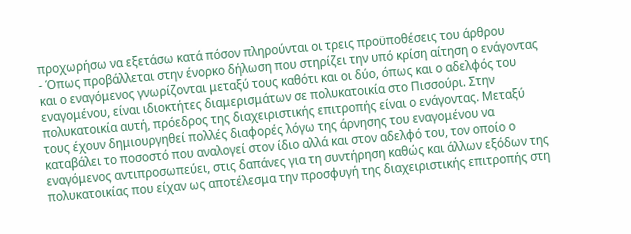προχωρήσω να εξετάσω κατά πόσον πληρούνται οι τρεις προϋποθέσεις του άρθρου
- Όπως προβάλλεται στην ένορκο δήλωση που στηρίζει την υπό κρίση αίτηση ο ενάγοντας και ο εναγόμενος γνωρίζονται μεταξύ τους καθότι και οι δύο, όπως και ο αδελφός του εναγομένου, είναι ιδιοκτήτες διαμερισμάτων σε πολυκατοικία στο Πισσούρι. Στην πολυκατοικία αυτή, πρόεδρος της διαχειριστικής επιτροπής είναι ο ενάγοντας. Μεταξύ τους έχουν δημιουργηθεί πολλές διαφορές λόγω της άρνησης του εναγομένου να καταβάλει το ποσοστό που αναλογεί στον ίδιο αλλά και στον αδελφό του, τον οποίο ο εναγόμενος αντιπροσωπεύει, στις δαπάνες για τη συντήρηση καθώς και άλλων εξόδων της πολυκατοικίας που είχαν ως αποτέλεσμα την προσφυγή της διαχειριστικής επιτροπής στη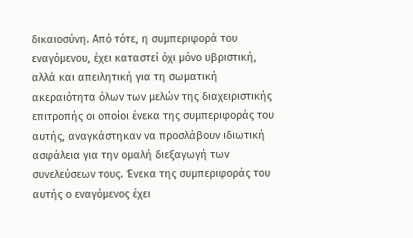δικαιοσύνη. Από τότε, η συμπεριφορά του εναγόμενου, έχει καταστεί όχι μόνο υβριστική, αλλά και απειλητική για τη σωματική ακεραιότητα όλων των μελών της διαχειριστικής επιτροπής οι οποίοι ένεκα της συμπεριφοράς του αυτής, αναγκάστηκαν να προσλάβουν ιδιωτική ασφάλεια για την ομαλή διεξαγωγή των συνελεύσεων τους. Ένεκα της συμπεριφοράς του αυτής ο εναγόμενος έχει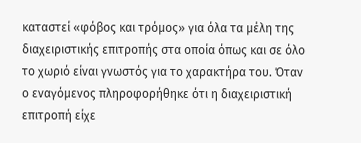καταστεί «φόβος και τρόμος» για όλα τα μέλη της διαχειριστικής επιτροπής στα οποία όπως και σε όλο το χωριό είναι γνωστός για το χαρακτήρα του. Όταν ο εναγόμενος πληροφορήθηκε ότι η διαχειριστική επιτροπή είχε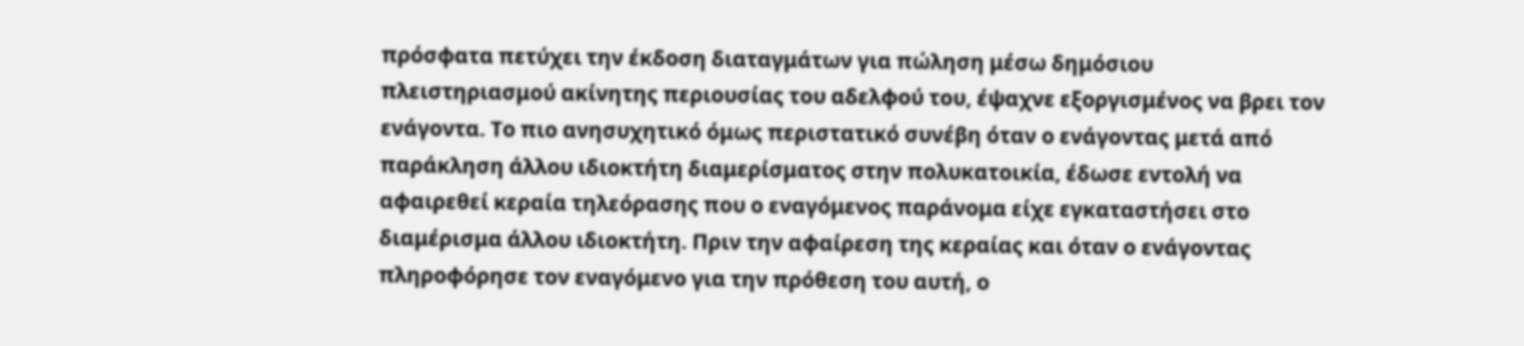πρόσφατα πετύχει την έκδοση διαταγμάτων για πώληση μέσω δημόσιου πλειστηριασμού ακίνητης περιουσίας του αδελφού του, έψαχνε εξοργισμένος να βρει τον ενάγοντα. Το πιο ανησυχητικό όμως περιστατικό συνέβη όταν ο ενάγοντας μετά από παράκληση άλλου ιδιοκτήτη διαμερίσματος στην πολυκατοικία, έδωσε εντολή να αφαιρεθεί κεραία τηλεόρασης που ο εναγόμενος παράνομα είχε εγκαταστήσει στο διαμέρισμα άλλου ιδιοκτήτη. Πριν την αφαίρεση της κεραίας και όταν ο ενάγοντας πληροφόρησε τον εναγόμενο για την πρόθεση του αυτή, ο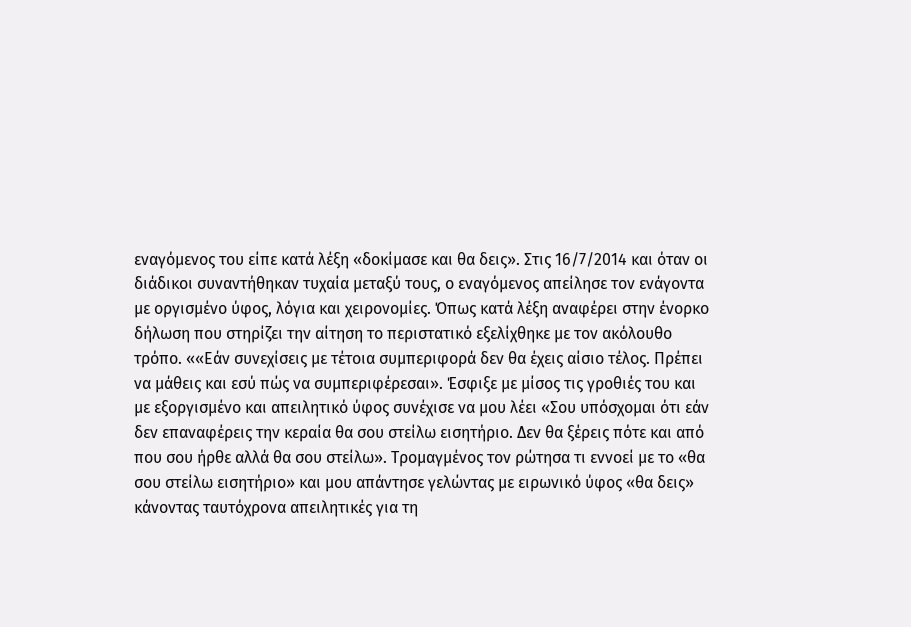εναγόμενος του είπε κατά λέξη «δοκίμασε και θα δεις». Στις 16/7/2014 και όταν οι διάδικοι συναντήθηκαν τυχαία μεταξύ τους, ο εναγόμενος απείλησε τον ενάγοντα με οργισμένο ύφος, λόγια και χειρονομίες. Όπως κατά λέξη αναφέρει στην ένορκο δήλωση που στηρίζει την αίτηση το περιστατικό εξελίχθηκε με τον ακόλουθο τρόπο. ««Εάν συνεχίσεις με τέτοια συμπεριφορά δεν θα έχεις αίσιο τέλος. Πρέπει να μάθεις και εσύ πώς να συμπεριφέρεσαι». Έσφιξε με μίσος τις γροθιές του και με εξοργισμένο και απειλητικό ύφος συνέχισε να μου λέει «Σου υπόσχομαι ότι εάν δεν επαναφέρεις την κεραία θα σου στείλω εισητήριο. Δεν θα ξέρεις πότε και από που σου ήρθε αλλά θα σου στείλω». Τρομαγμένος τον ρώτησα τι εννοεί με το «θα σου στείλω εισητήριο» και μου απάντησε γελώντας με ειρωνικό ύφος «θα δεις» κάνοντας ταυτόχρονα απειλητικές για τη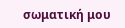σωματική μου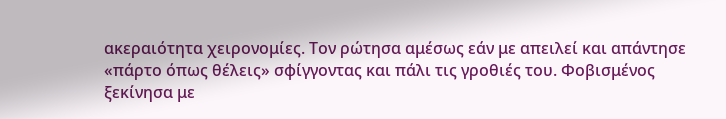ακεραιότητα χειρονομίες. Τον ρώτησα αμέσως εάν με απειλεί και απάντησε «πάρτο όπως θέλεις» σφίγγοντας και πάλι τις γροθιές του. Φοβισμένος ξεκίνησα με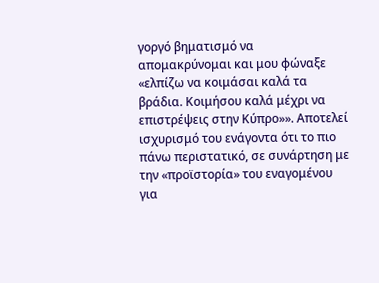γοργό βηματισμό να απομακρύνομαι και μου φώναξε «ελπίζω να κοιμάσαι καλά τα βράδια. Κοιμήσου καλά μέχρι να επιστρέψεις στην Κύπρο»». Αποτελεί ισχυρισμό του ενάγοντα ότι το πιο πάνω περιστατικό, σε συνάρτηση με την «προϊστορία» του εναγομένου για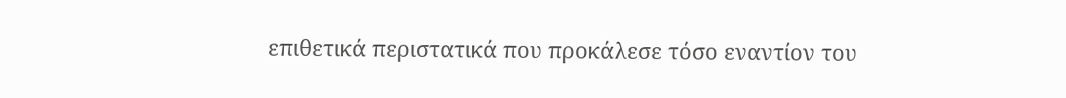επιθετικά περιστατικά που προκάλεσε τόσο εναντίον του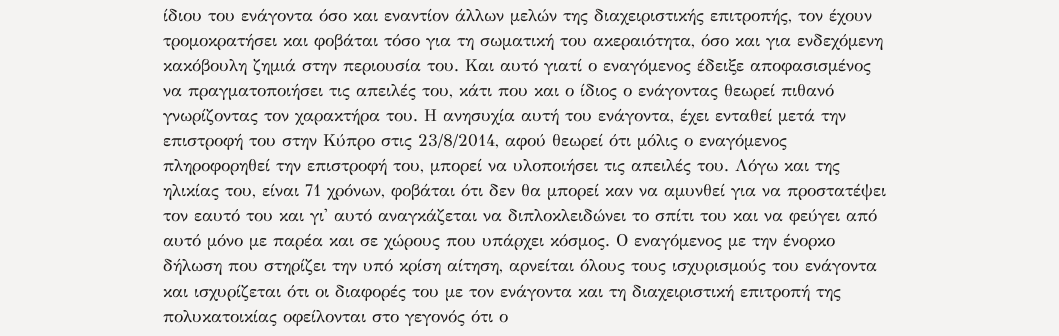ίδιου του ενάγοντα όσο και εναντίον άλλων μελών της διαχειριστικής επιτροπής, τον έχουν τρομοκρατήσει και φοβάται τόσο για τη σωματική του ακεραιότητα, όσο και για ενδεχόμενη κακόβουλη ζημιά στην περιουσία του. Και αυτό γιατί ο εναγόμενος έδειξε αποφασισμένος να πραγματοποιήσει τις απειλές του, κάτι που και ο ίδιος ο ενάγοντας θεωρεί πιθανό γνωρίζοντας τον χαρακτήρα του. Η ανησυχία αυτή του ενάγοντα, έχει ενταθεί μετά την επιστροφή του στην Κύπρο στις 23/8/2014, αφού θεωρεί ότι μόλις ο εναγόμενος πληροφορηθεί την επιστροφή του, μπορεί να υλοποιήσει τις απειλές του. Λόγω και της ηλικίας του, είναι 71 χρόνων, φοβάται ότι δεν θα μπορεί καν να αμυνθεί για να προστατέψει τον εαυτό του και γι' αυτό αναγκάζεται να διπλοκλειδώνει το σπίτι του και να φεύγει από αυτό μόνο με παρέα και σε χώρους που υπάρχει κόσμος. Ο εναγόμενος με την ένορκο δήλωση που στηρίζει την υπό κρίση αίτηση, αρνείται όλους τους ισχυρισμούς του ενάγοντα και ισχυρίζεται ότι οι διαφορές του με τον ενάγοντα και τη διαχειριστική επιτροπή της πολυκατοικίας οφείλονται στο γεγονός ότι ο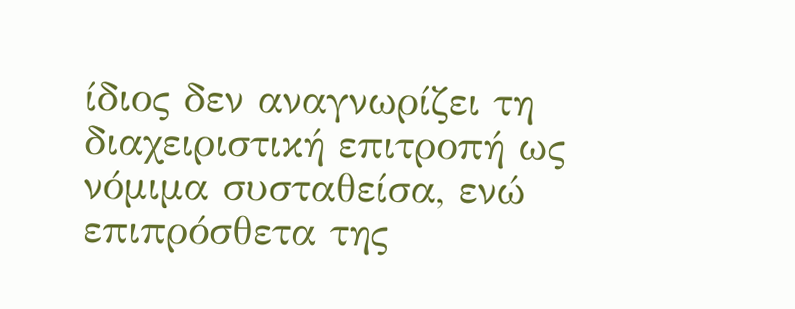ίδιος δεν αναγνωρίζει τη διαχειριστική επιτροπή ως νόμιμα συσταθείσα, ενώ επιπρόσθετα της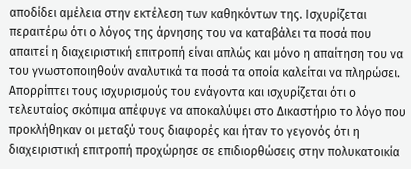αποδίδει αμέλεια στην εκτέλεση των καθηκόντων της. Ισχυρίζεται περαιτέρω ότι ο λόγος της άρνησης του να καταβάλει τα ποσά που απαιτεί η διαχειριστική επιτροπή είναι απλώς και μόνο η απαίτηση του να του γνωστοποιηθούν αναλυτικά τα ποσά τα οποία καλείται να πληρώσει. Απορρίπτει τους ισχυρισμούς του ενάγοντα και ισχυρίζεται ότι ο τελευταίος σκόπιμα απέφυγε να αποκαλύψει στο Δικαστήριο το λόγο που προκλήθηκαν οι μεταξύ τους διαφορές και ήταν το γεγονός ότι η διαχειριστική επιτροπή προχώρησε σε επιδιορθώσεις στην πολυκατοικία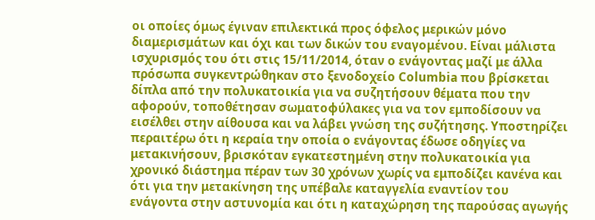οι οποίες όμως έγιναν επιλεκτικά προς όφελος μερικών μόνο διαμερισμάτων και όχι και των δικών του εναγομένου. Είναι μάλιστα ισχυρισμός του ότι στις 15/11/2014, όταν ο ενάγοντας μαζί με άλλα πρόσωπα συγκεντρώθηκαν στο ξενοδοχείο Columbia που βρίσκεται δίπλα από την πολυκατοικία για να συζητήσουν θέματα που την αφορούν, τοποθέτησαν σωματοφύλακες για να τον εμποδίσουν να εισέλθει στην αίθουσα και να λάβει γνώση της συζήτησης. Υποστηρίζει περαιτέρω ότι η κεραία την οποία ο ενάγοντας έδωσε οδηγίες να μετακινήσουν, βρισκόταν εγκατεστημένη στην πολυκατοικία για χρονικό διάστημα πέραν των 30 χρόνων χωρίς να εμποδίζει κανένα και ότι για την μετακίνηση της υπέβαλε καταγγελία εναντίον του ενάγοντα στην αστυνομία και ότι η καταχώρηση της παρούσας αγωγής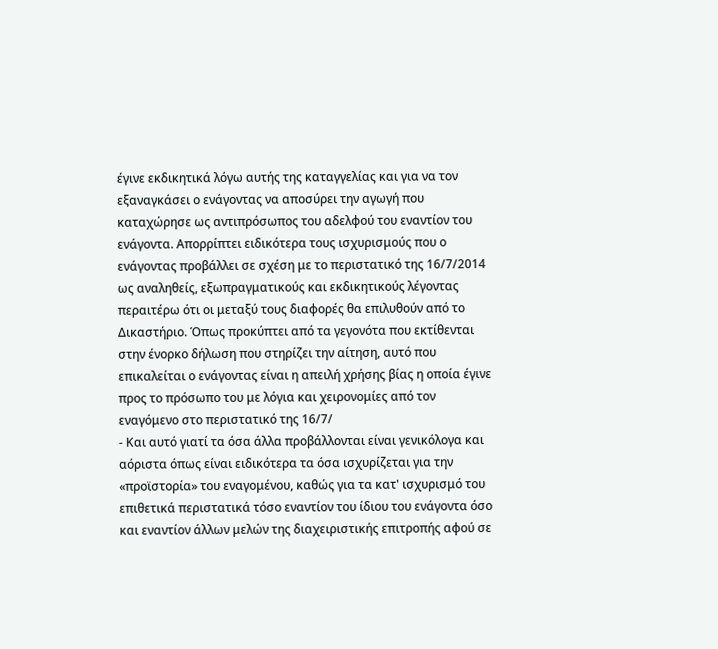έγινε εκδικητικά λόγω αυτής της καταγγελίας και για να τον εξαναγκάσει ο ενάγοντας να αποσύρει την αγωγή που καταχώρησε ως αντιπρόσωπος του αδελφού του εναντίον του ενάγοντα. Απορρίπτει ειδικότερα τους ισχυρισμούς που ο ενάγοντας προβάλλει σε σχέση με το περιστατικό της 16/7/2014 ως αναληθείς, εξωπραγματικούς και εκδικητικούς λέγοντας περαιτέρω ότι οι μεταξύ τους διαφορές θα επιλυθούν από το Δικαστήριο. Όπως προκύπτει από τα γεγονότα που εκτίθενται στην ένορκο δήλωση που στηρίζει την αίτηση, αυτό που επικαλείται ο ενάγοντας είναι η απειλή χρήσης βίας η οποία έγινε προς το πρόσωπο του με λόγια και χειρονομίες από τον εναγόμενο στο περιστατικό της 16/7/
- Και αυτό γιατί τα όσα άλλα προβάλλονται είναι γενικόλογα και αόριστα όπως είναι ειδικότερα τα όσα ισχυρίζεται για την «προϊστορία» του εναγομένου, καθώς για τα κατ' ισχυρισμό του επιθετικά περιστατικά τόσο εναντίον του ίδιου του ενάγοντα όσο και εναντίον άλλων μελών της διαχειριστικής επιτροπής αφού σε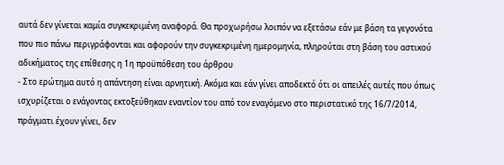αυτά δεν γίνεται καμία συγκεκριμένη αναφορά. Θα προχωρήσω λοιπόν να εξετάσω εάν με βάση τα γεγονότα που πιο πάνω περιγράφονται και αφορούν την συγκεκριμένη ημερομηνία, πληρούται στη βάση του αστικού αδικήματος της επίθεσης η 1η προϋπόθεση του άρθρου
- Στο ερώτημα αυτό η απάντηση είναι αρνητική. Ακόμα και εάν γίνει αποδεκτό ότι οι απειλές αυτές που όπως ισχυρίζεται ο ενάγοντας εκτοξεύθηκαν εναντίον του από τον εναγόμενο στο περιστατικό της 16/7/2014, πράγματι έχουν γίνει, δεν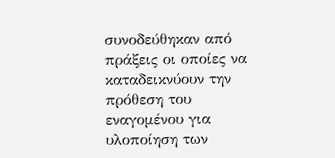συνοδεύθηκαν από πράξεις οι οποίες να καταδεικνύουν την πρόθεση του εναγομένου για υλοποίηση των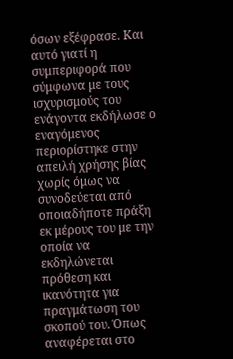όσων εξέφρασε. Και αυτό γιατί η συμπεριφορά που σύμφωνα με τους ισχυρισμούς του ενάγοντα εκδήλωσε ο εναγόμενος περιορίστηκε στην απειλή χρήσης βίας χωρίς όμως να συνοδεύεται από οποιαδήποτε πράξη εκ μέρους του με την οποία να εκδηλώνεται πρόθεση και ικανότητα για πραγμάτωση του σκοπού του. Όπως αναφέρεται στο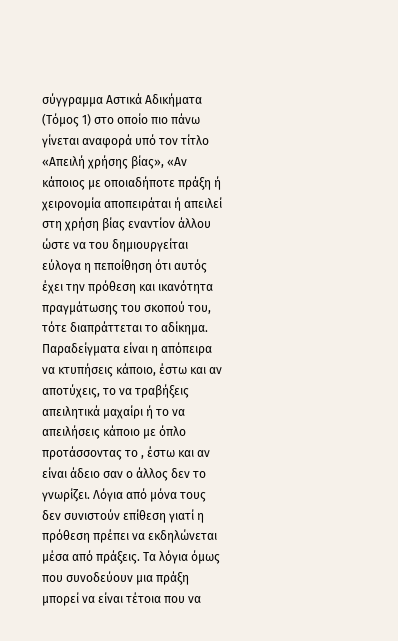σύγγραμμα Αστικά Αδικήματα (Τόμος 1) στο οποίο πιο πάνω γίνεται αναφορά υπό τον τίτλο «Απειλή χρήσης βίας», «Αν κάποιος με οποιαδήποτε πράξη ή χειρονομία αποπειράται ή απειλεί στη χρήση βίας εναντίον άλλου ώστε να του δημιουργείται εύλογα η πεποίθηση ότι αυτός έχει την πρόθεση και ικανότητα πραγμάτωσης του σκοπού του, τότε διαπράττεται το αδίκημα. Παραδείγματα είναι η απόπειρα να κτυπήσεις κάποιο, έστω και αν αποτύχεις, το να τραβήξεις απειλητικά μαχαίρι ή το να απειλήσεις κάποιο με όπλο προτάσσοντας το , έστω και αν είναι άδειο σαν ο άλλος δεν το γνωρίζει. Λόγια από μόνα τους δεν συνιστούν επίθεση γιατί η πρόθεση πρέπει να εκδηλώνεται μέσα από πράξεις. Τα λόγια όμως που συνοδεύουν μια πράξη μπορεί να είναι τέτοια που να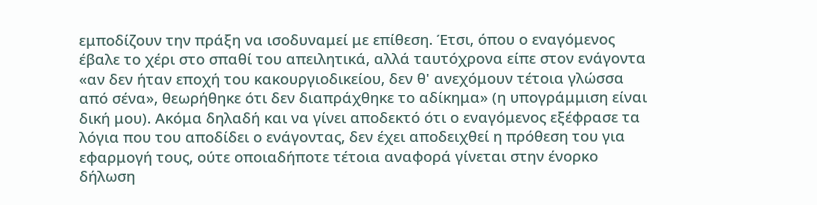εμποδίζουν την πράξη να ισοδυναμεί με επίθεση. Έτσι, όπου ο εναγόμενος έβαλε το χέρι στο σπαθί του απειλητικά, αλλά ταυτόχρονα είπε στον ενάγοντα «αν δεν ήταν εποχή του κακουργιοδικείου, δεν θ' ανεχόμουν τέτοια γλώσσα από σένα», θεωρήθηκε ότι δεν διαπράχθηκε το αδίκημα» (η υπογράμμιση είναι δική μου). Ακόμα δηλαδή και να γίνει αποδεκτό ότι ο εναγόμενος εξέφρασε τα λόγια που του αποδίδει ο ενάγοντας, δεν έχει αποδειχθεί η πρόθεση του για εφαρμογή τους, ούτε οποιαδήποτε τέτοια αναφορά γίνεται στην ένορκο δήλωση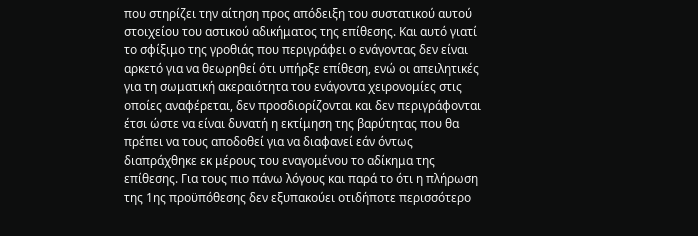που στηρίζει την αίτηση προς απόδειξη του συστατικού αυτού στοιχείου του αστικού αδικήματος της επίθεσης. Και αυτό γιατί το σφίξιμο της γροθιάς που περιγράφει ο ενάγοντας δεν είναι αρκετό για να θεωρηθεί ότι υπήρξε επίθεση, ενώ οι απειλητικές για τη σωματική ακεραιότητα του ενάγοντα χειρονομίες στις οποίες αναφέρεται, δεν προσδιορίζονται και δεν περιγράφονται έτσι ώστε να είναι δυνατή η εκτίμηση της βαρύτητας που θα πρέπει να τους αποδοθεί για να διαφανεί εάν όντως διαπράχθηκε εκ μέρους του εναγομένου το αδίκημα της επίθεσης. Για τους πιο πάνω λόγους και παρά το ότι η πλήρωση της 1ης προϋπόθεσης δεν εξυπακούει οτιδήποτε περισσότερο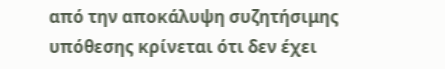από την αποκάλυψη συζητήσιμης υπόθεσης κρίνεται ότι δεν έχει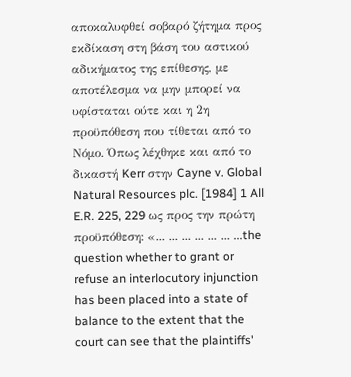αποκαλυφθεί σοβαρό ζήτημα προς εκδίκαση στη βάση του αστικού αδικήματος της επίθεσης, με αποτέλεσμα να μην μπορεί να υφίσταται ούτε και η 2η προϋπόθεση που τίθεται από το Νόμο. Όπως λέχθηκε και από το δικαστή Kerr στην Cayne v. Global Natural Resources plc. [1984] 1 All E.R. 225, 229 ως προς την πρώτη προϋπόθεση: «... ... ... ... ... ... ...the question whether to grant or refuse an interlocutory injunction has been placed into a state of balance to the extent that the court can see that the plaintiffs'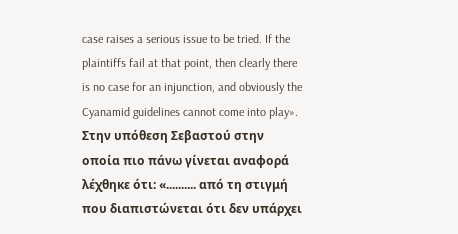case raises a serious issue to be tried. If the plaintiffs fail at that point, then clearly there is no case for an injunction, and obviously the Cyanamid guidelines cannot come into play». Στην υπόθεση Σεβαστού στην οποία πιο πάνω γίνεται αναφορά λέχθηκε ότι: «.......... από τη στιγμή που διαπιστώνεται ότι δεν υπάρχει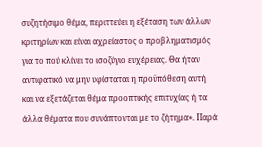συζητήσιμο θέμα, περιττεύει η εξέταση των άλλων κριτηρίων και είναι αχρείαστος ο προβληματισμός για το πού κλίνει το ισοζύγιο ευχέρειας. Θα ήταν αντιφατικό να μην υφίσταται η προϋπόθεση αυτή και να εξετάζεται θέμα προοπτικής επιτυχίας ή τα άλλα θέματα που συνάπτονται με το ζήτημα». Παρά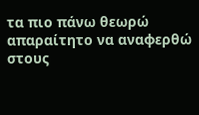τα πιο πάνω θεωρώ απαραίτητο να αναφερθώ στους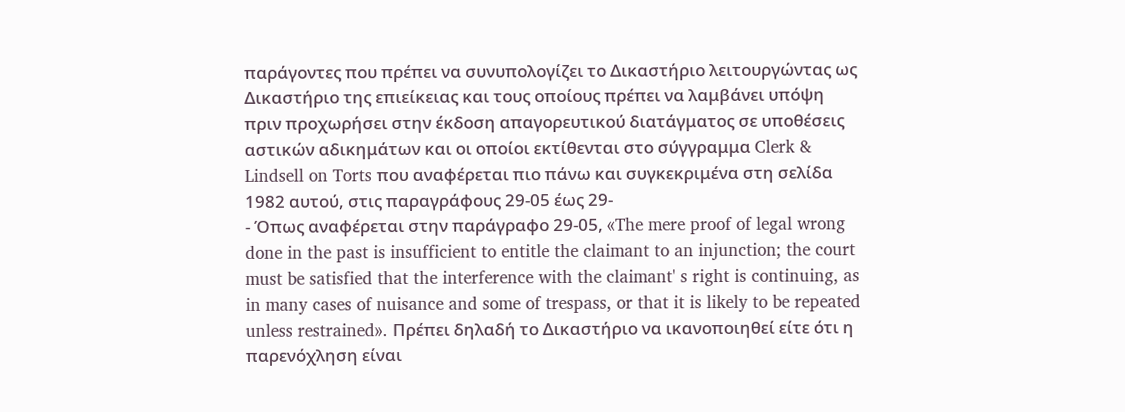παράγοντες που πρέπει να συνυπολογίζει το Δικαστήριο λειτουργώντας ως Δικαστήριο της επιείκειας και τους οποίους πρέπει να λαμβάνει υπόψη πριν προχωρήσει στην έκδοση απαγορευτικού διατάγματος σε υποθέσεις αστικών αδικημάτων και οι οποίοι εκτίθενται στο σύγγραμμα Clerk & Lindsell on Torts που αναφέρεται πιο πάνω και συγκεκριμένα στη σελίδα 1982 αυτού, στις παραγράφους 29-05 έως 29-
- Όπως αναφέρεται στην παράγραφο 29-05, «The mere proof of legal wrong done in the past is insufficient to entitle the claimant to an injunction; the court must be satisfied that the interference with the claimant' s right is continuing, as in many cases of nuisance and some of trespass, or that it is likely to be repeated unless restrained». Πρέπει δηλαδή το Δικαστήριο να ικανοποιηθεί είτε ότι η παρενόχληση είναι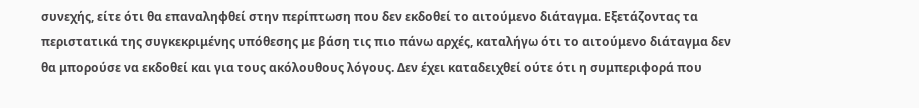συνεχής, είτε ότι θα επαναληφθεί στην περίπτωση που δεν εκδοθεί το αιτούμενο διάταγμα. Εξετάζοντας τα περιστατικά της συγκεκριμένης υπόθεσης με βάση τις πιο πάνω αρχές, καταλήγω ότι το αιτούμενο διάταγμα δεν θα μπορούσε να εκδοθεί και για τους ακόλουθους λόγους. Δεν έχει καταδειχθεί ούτε ότι η συμπεριφορά που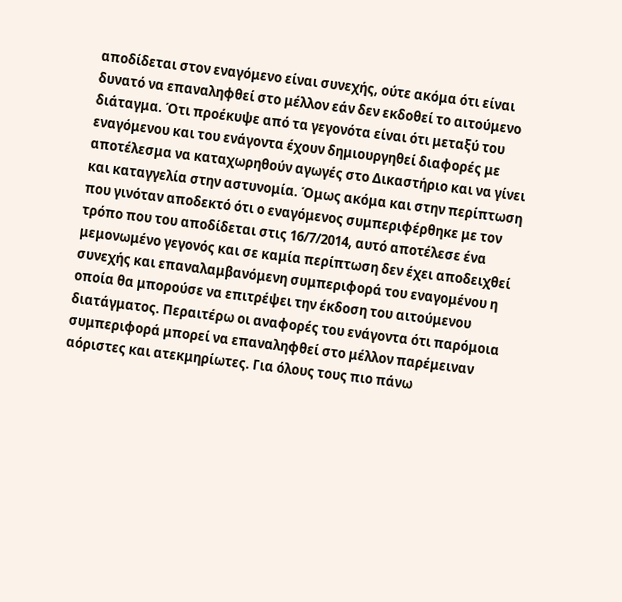αποδίδεται στον εναγόμενο είναι συνεχής, ούτε ακόμα ότι είναι δυνατό να επαναληφθεί στο μέλλον εάν δεν εκδοθεί το αιτούμενο διάταγμα. Ότι προέκυψε από τα γεγονότα είναι ότι μεταξύ του εναγόμενου και του ενάγοντα έχουν δημιουργηθεί διαφορές με αποτέλεσμα να καταχωρηθούν αγωγές στο Δικαστήριο και να γίνει και καταγγελία στην αστυνομία. Όμως ακόμα και στην περίπτωση που γινόταν αποδεκτό ότι ο εναγόμενος συμπεριφέρθηκε με τον τρόπο που του αποδίδεται στις 16/7/2014, αυτό αποτέλεσε ένα μεμονωμένο γεγονός και σε καμία περίπτωση δεν έχει αποδειχθεί συνεχής και επαναλαμβανόμενη συμπεριφορά του εναγομένου η οποία θα μπορούσε να επιτρέψει την έκδοση του αιτούμενου διατάγματος. Περαιτέρω οι αναφορές του ενάγοντα ότι παρόμοια συμπεριφορά μπορεί να επαναληφθεί στο μέλλον παρέμειναν αόριστες και ατεκμηρίωτες. Για όλους τους πιο πάνω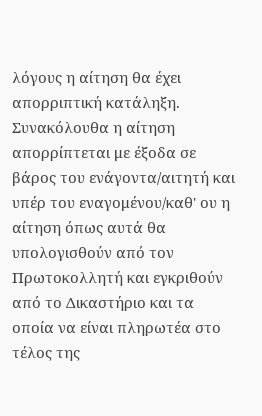λόγους η αίτηση θα έχει απορριπτική κατάληξη. Συνακόλουθα η αίτηση απορρίπτεται με έξοδα σε βάρος του ενάγοντα/αιτητή και υπέρ του εναγομένου/καθ' ου η αίτηση όπως αυτά θα υπολογισθούν από τον Πρωτοκολλητή και εγκριθούν από το Δικαστήριο και τα οποία να είναι πληρωτέα στο τέλος της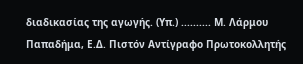διαδικασίας της αγωγής. (Υπ.) .......... Μ. Λάρμου Παπαδήμα, Ε.Δ. Πιστόν Αντίγραφο Πρωτοκολλητής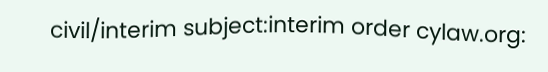civil/interim subject:interim order cylaw.org: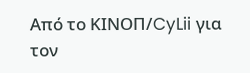Από το ΚΙΝOΠ/CyLii για τον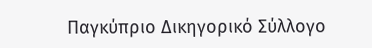Παγκύπριο Δικηγορικό Σύλλογο